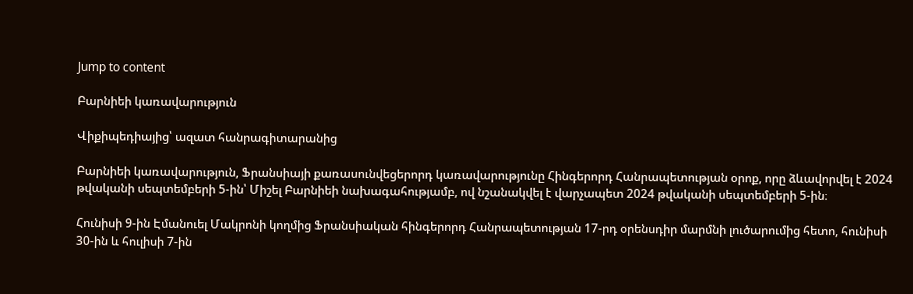Jump to content

Բարնիեի կառավարություն

Վիքիպեդիայից՝ ազատ հանրագիտարանից

Բարնիեի կառավարություն, Ֆրանսիայի քառասունվեցերորդ կառավարությունը Հինգերորդ Հանրապետության օրոք, որը ձևավորվել է 2024 թվականի սեպտեմբերի 5-ին՝ Միշել Բարնիեի նախագահությամբ, ով նշանակվել է վարչապետ 2024 թվականի սեպտեմբերի 5-ին։

Հունիսի 9-ին Էմանուել Մակրոնի կողմից Ֆրանսիական հինգերորդ Հանրապետության 17-րդ օրենսդիր մարմնի լուծարումից հետո, հունիսի 30-ին և հուլիսի 7-ին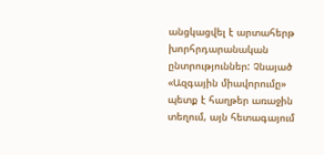անցկացվել է արտահերթ խորհրդարանական ընտրություններ: Չնայած «Ազգային միավորումը» պետք է հաղթեր առաջին տեղում, այն հետագայում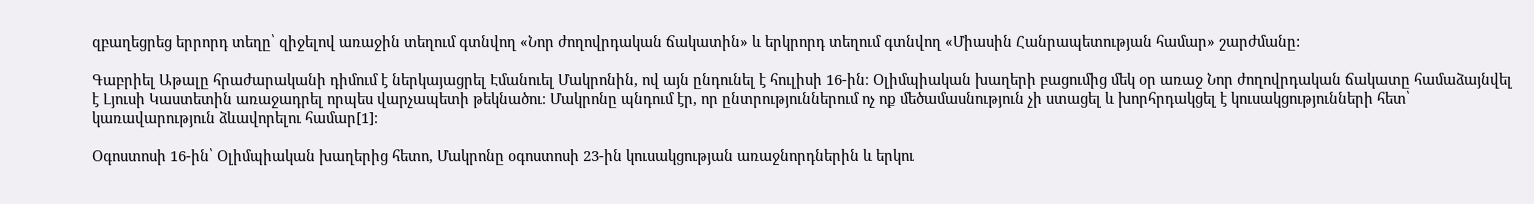զբաղեցրեց երրորդ տեղը՝ զիջելով առաջին տեղում գտնվող «Նոր ժողովրդական ճակատին» և երկրորդ տեղում գտնվող «Միասին Հանրապետության համար» շարժմանը:

Գաբրիել Աթալը հրաժարականի դիմում է ներկայացրել Էմանուել Մակրոնին, ով այն ընդունել է հուլիսի 16-ին։ Օլիմպիական խաղերի բացումից մեկ օր առաջ Նոր ժողովրդական ճակատը համաձայնվել է Լյուսի Կաստետին առաջադրել որպես վարչապետի թեկնածու։ Մակրոնը պնդում էր, որ ընտրություններում ոչ ոք մեծամասնություն չի ստացել և խորհրդակցել է կուսակցությունների հետ՝ կառավարություն ձևավորելու համար[1]։

Օգոստոսի 16-ին՝ Օլիմպիական խաղերից հետո, Մակրոնը օգոստոսի 23-ին կուսակցության առաջնորդներին և երկու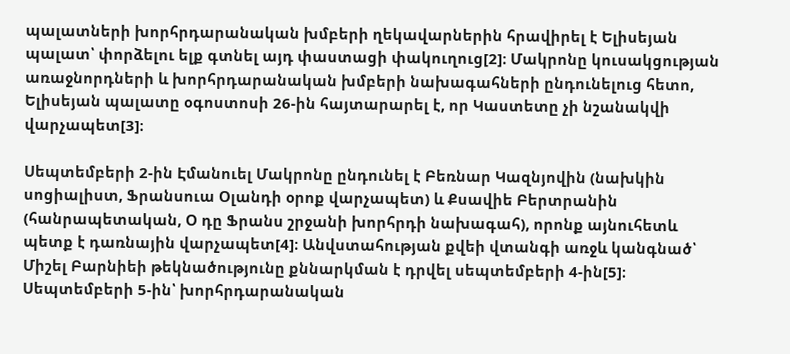պալատների խորհրդարանական խմբերի ղեկավարներին հրավիրել է Ելիսեյան պալատ՝ փորձելու ելք գտնել այդ փաստացի փակուղուց[2]։ Մակրոնը կուսակցության առաջնորդների և խորհրդարանական խմբերի նախագահների ընդունելուց հետո, Ելիսեյան պալատը օգոստոսի 26-ին հայտարարել է, որ Կաստետը չի նշանակվի վարչապետ[3]։

Սեպտեմբերի 2-ին Էմանուել Մակրոնը ընդունել է Բեռնար Կազնյովին (նախկին սոցիալիստ, Ֆրանսուա Օլանդի օրոք վարչապետ) և Քսավիե Բերտրանին (հանրապետական, Օ դը Ֆրանս շրջանի խորհրդի նախագահ), որոնք այնուհետև պետք է դառնային վարչապետ[4]։ Անվստահության քվեի վտանգի առջև կանգնած՝ Միշել Բարնիեի թեկնածությունը քննարկման է դրվել սեպտեմբերի 4-ին[5]։ Սեպտեմբերի 5-ին՝ խորհրդարանական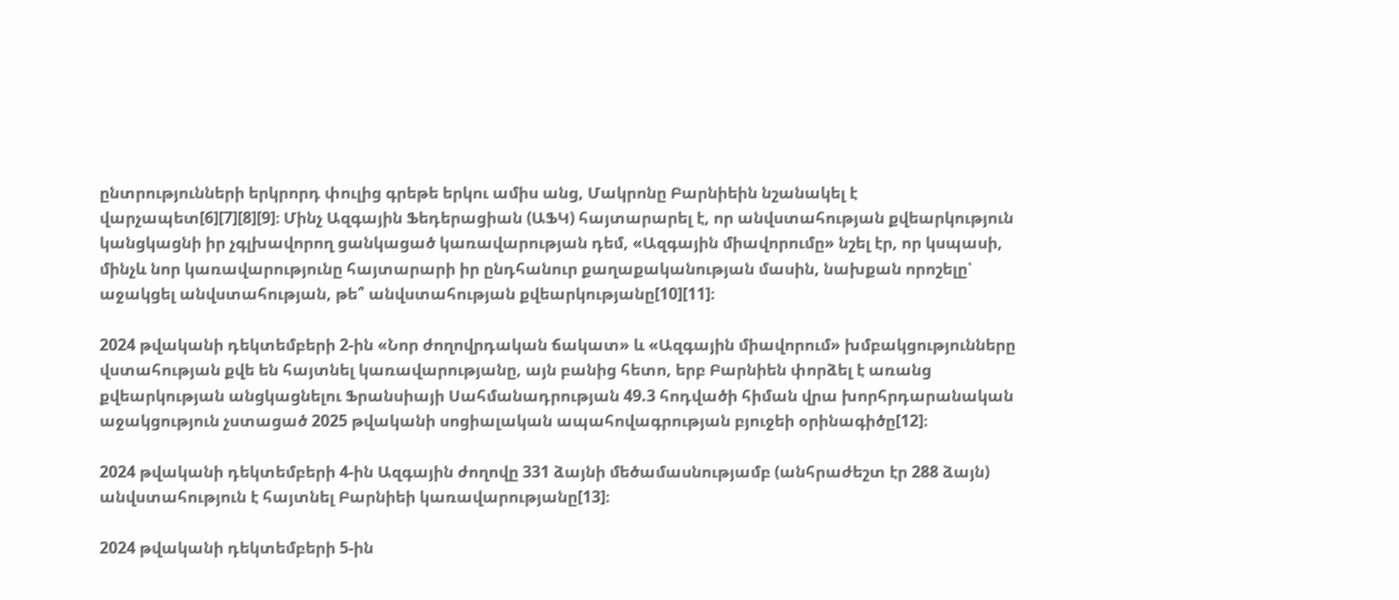ընտրությունների երկրորդ փուլից գրեթե երկու ամիս անց, Մակրոնը Բարնիեին նշանակել է վարչապետ[6][7][8][9]։ Մինչ Ազգային Ֆեդերացիան (ԱՖԿ) հայտարարել է, որ անվստահության քվեարկություն կանցկացնի իր չգլխավորող ցանկացած կառավարության դեմ, «Ազգային միավորումը» նշել էր, որ կսպասի, մինչև նոր կառավարությունը հայտարարի իր ընդհանուր քաղաքականության մասին, նախքան որոշելը՝ աջակցել անվստահության, թե՞ անվստահության քվեարկությանը[10][11]։

2024 թվականի դեկտեմբերի 2-ին «Նոր ժողովրդական ճակատ» և «Ազգային միավորում» խմբակցությունները վստահության քվե են հայտնել կառավարությանը, այն բանից հետո, երբ Բարնիեն փորձել է առանց քվեարկության անցկացնելու Ֆրանսիայի Սահմանադրության 49.3 հոդվածի հիման վրա խորհրդարանական աջակցություն չստացած 2025 թվականի սոցիալական ապահովագրության բյուջեի օրինագիծը[12]։

2024 թվականի դեկտեմբերի 4-ին Ազգային ժողովը 331 ձայնի մեծամասնությամբ (անհրաժեշտ էր 288 ձայն) անվստահություն է հայտնել Բարնիեի կառավարությանը[13]։

2024 թվականի դեկտեմբերի 5-ին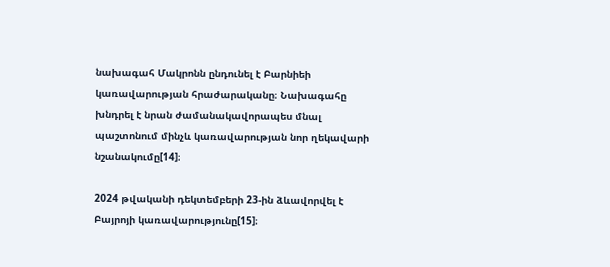նախագահ Մակրոնն ընդունել է Բարնիեի կառավարության հրաժարականը։ Նախագահը խնդրել է նրան ժամանակավորապես մնալ պաշտոնում մինչև կառավարության նոր ղեկավարի նշանակումը[14]։

2024 թվականի դեկտեմբերի 23-ին ձևավորվել է Բայրոյի կառավարությունը[15]։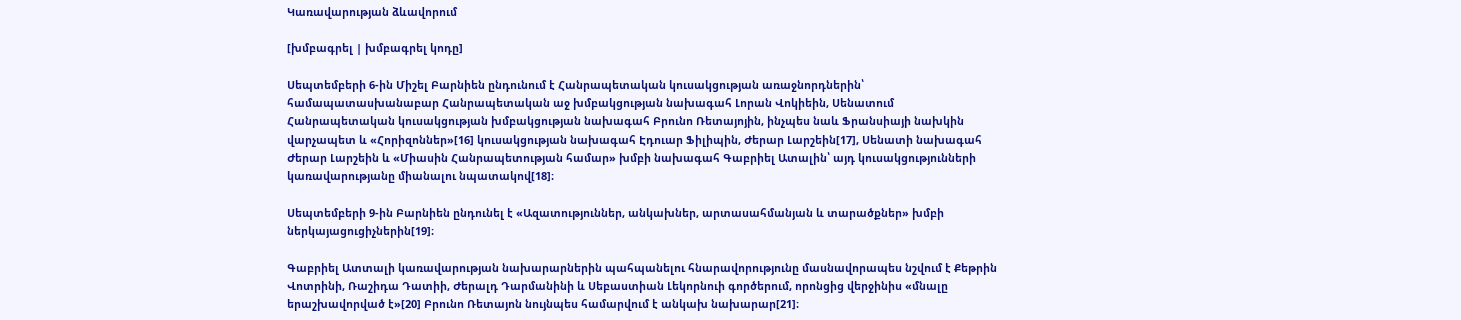Կառավարության ձևավորում

[խմբագրել | խմբագրել կոդը]

Սեպտեմբերի 6-ին Միշել Բարնիեն ընդունում է Հանրապետական կուսակցության առաջնորդներին՝ համապատասխանաբար Հանրապետական աջ խմբակցության նախագահ Լորան Վոկիեին, Սենատում Հանրապետական կուսակցության խմբակցության նախագահ Բրունո Ռետայոյին, ինչպես նաև Ֆրանսիայի նախկին վարչապետ և «Հորիզոններ»[16] կուսակցության նախագահ Էդուար Ֆիլիպին, Ժերար Լարշեին[17], Սենատի նախագահ Ժերար Լարշեին և «Միասին Հանրապետության համար» խմբի նախագահ Գաբրիել Ատալին՝ այդ կուսակցությունների կառավարությանը միանալու նպատակով[18]։

Սեպտեմբերի 9-ին Բարնիեն ընդունել է «Ազատություններ, անկախներ, արտասահմանյան և տարածքներ» խմբի ներկայացուցիչներին[19]։

Գաբրիել Ատտալի կառավարության նախարարներին պահպանելու հնարավորությունը մասնավորապես նշվում է Քեթրին Վոտրինի, Ռաշիդա Դատիի, Ժերալդ Դարմանինի և Սեբաստիան Լեկորնուի գործերում, որոնցից վերջինիս «մնալը երաշխավորված է»[20] Բրունո Ռետայոն նույնպես համարվում է անկախ նախարար[21]։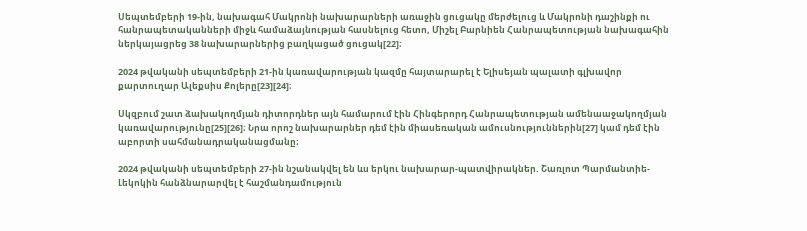Սեպտեմբերի 19-ին, նախագահ Մակրոնի նախարարների առաջին ցուցակը մերժելուց և Մակրոնի դաշինքի ու հանրապետականների միջև համաձայնության հասնելուց հետո, Միշել Բարնիեն Հանրապետության նախագահին ներկայացրեց 38 նախարարներից բաղկացած ցուցակ[22]։

2024 թվականի սեպտեմբերի 21-ին կառավարության կազմը հայտարարել է Ելիսեյան պալատի գլխավոր քարտուղար Ալեքսիս Քոլերը[23][24]։

Սկզբում շատ ձախակողմյան դիտորդներ այն համարում էին Հինգերորդ Հանրապետության ամենաաջակողմյան կառավարությունը[25][26]։ Նրա որոշ նախարարներ դեմ էին միասեռական ամուսնություններին[27] կամ դեմ էին աբորտի սահմանադրականացմանը։

2024 թվականի սեպտեմբերի 27-ին նշանակվել են ևս երկու նախարար-պատվիրակներ. Շառլոտ Պարմանտիե-Լեկոկին հանձնարարվել է հաշմանդամություն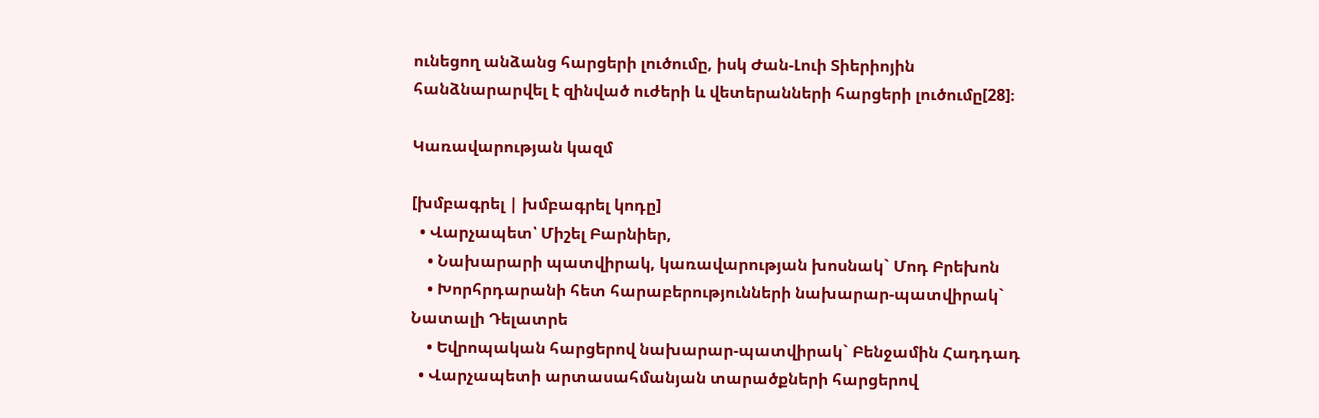ունեցող անձանց հարցերի լուծումը, իսկ Ժան-Լուի Տիերիոյին հանձնարարվել է զինված ուժերի և վետերանների հարցերի լուծումը[28]։

Կառավարության կազմ

[խմբագրել | խմբագրել կոդը]
  • Վարչապետ՝ Միշել Բարնիեր,
    • Նախարարի պատվիրակ, կառավարության խոսնակ` Մոդ Բրեխոն
    • Խորհրդարանի հետ հարաբերությունների նախարար-պատվիրակ` Նատալի Դելատրե
    • Եվրոպական հարցերով նախարար-պատվիրակ` Բենջամին Հադդադ
  • Վարչապետի արտասահմանյան տարածքների հարցերով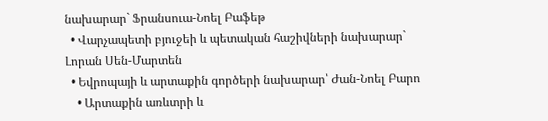նախարար` Ֆրանսուա-Նոել Բաֆեթ
  • Վարչապետի բյուջեի և պետական հաշիվների նախարար` Լորան Սեն-Մարտեն
  • Եվրոպայի և արտաքին գործերի նախարար՝ Ժան-Նոել Բարո
    • Արտաքին առևտրի և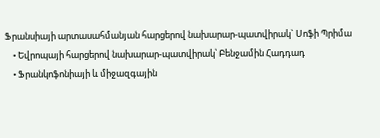Ֆրանսիայի արտասահմանյան հարցերով նախարար-պատվիրակ` Սոֆի Պրիմա
    • Եվրոպայի հարցերով նախարար-պատվիրակ՝ Բենջամին Հադդադ
    • Ֆրանկոֆոնիայի և միջազգային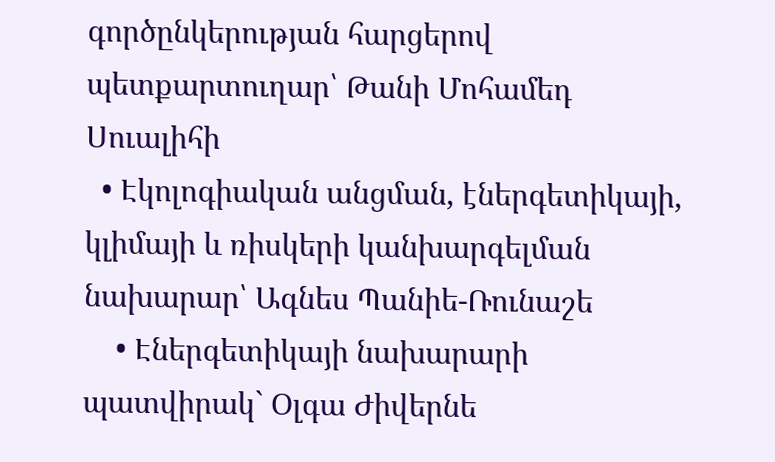գործընկերության հարցերով պետքարտուղար՝ Թանի Մոհամեդ Սուալիհի
  • Էկոլոգիական անցման, էներգետիկայի, կլիմայի և ռիսկերի կանխարգելման նախարար՝ Ագնես Պանիե-Ռունաշե
    • Էներգետիկայի նախարարի պատվիրակ` Օլգա Ժիվերնե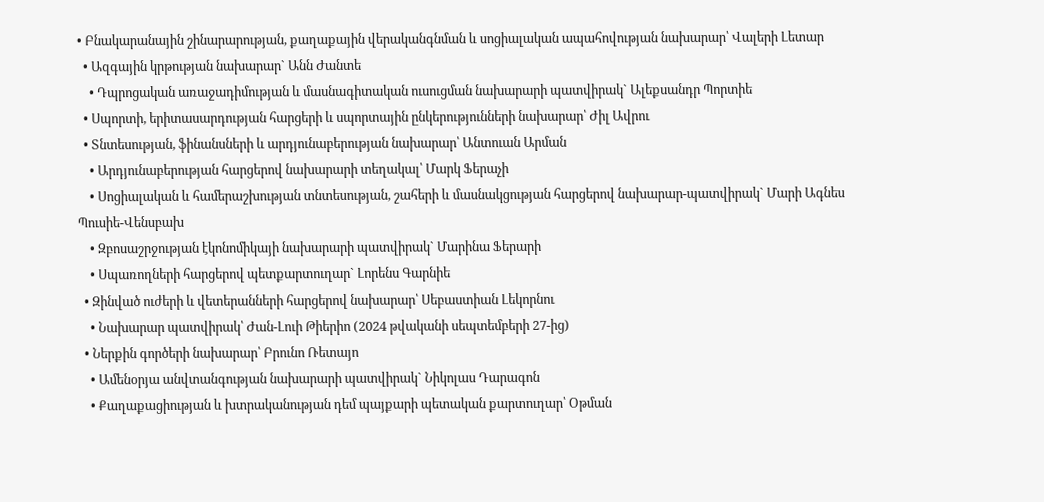• Բնակարանային շինարարության, քաղաքային վերականգնման և սոցիալական ապահովության նախարար՝ Վալերի Լետար
  • Ազգային կրթության նախարար` Անն Ժանտե
    • Դպրոցական առաջադիմության և մասնագիտական ուսուցման նախարարի պատվիրակ` Ալեքսանդր Պորտիե
  • Սպորտի, երիտասարդության հարցերի և սպորտային ընկերությունների նախարար՝ Ժիլ Ավրու
  • Տնտեսության, ֆինանսների և արդյունաբերության նախարար՝ Անտուան Արման
    • Արդյունաբերության հարցերով նախարարի տեղակալ՝ Մարկ Ֆերաչի
    • Սոցիալական և համերաշխության տնտեսության, շահերի և մասնակցության հարցերով նախարար-պատվիրակ` Մարի Ագնես Պուսիե-Վենսբախ
    • Զբոսաշրջության էկոնոմիկայի նախարարի պատվիրակ` Մարինա Ֆերարի
    • Սպառողների հարցերով պետքարտուղար` Լորենս Գարնիե
  • Զինված ուժերի և վետերանների հարցերով նախարար՝ Սեբաստիան Լեկորնու
    • Նախարար պատվիրակ՝ Ժան-Լուի Թիերիո (2024 թվականի սեպտեմբերի 27-ից)
  • Ներքին գործերի նախարար՝ Բրունո Ռետայո
    • Ամենօրյա անվտանգության նախարարի պատվիրակ` Նիկոլաս Դարագոն
    • Քաղաքացիության և խտրականության դեմ պայքարի պետական քարտուղար՝ Օթման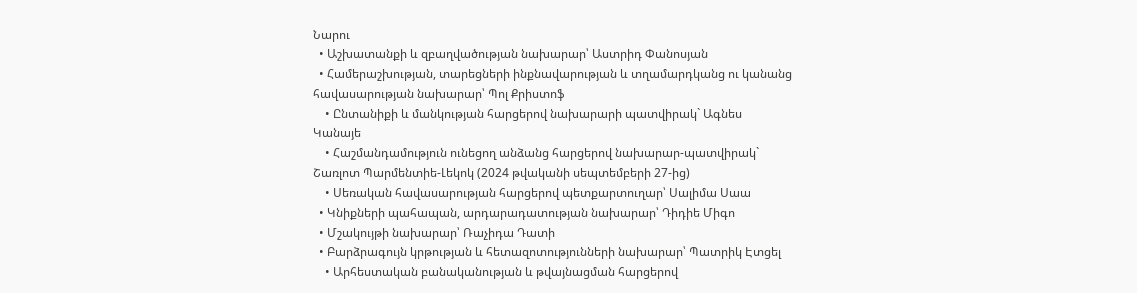Նարու
  • Աշխատանքի և զբաղվածության նախարար՝ Աստրիդ Փանոսյան
  • Համերաշխության, տարեցների ինքնավարության և տղամարդկանց ու կանանց հավասարության նախարար՝ Պոլ Քրիստոֆ
    • Ընտանիքի և մանկության հարցերով նախարարի պատվիրակ` Ագնես Կանայե
    • Հաշմանդամություն ունեցող անձանց հարցերով նախարար-պատվիրակ` Շառլոտ Պարմենտիե-Լեկոկ (2024 թվականի սեպտեմբերի 27-ից)
    • Սեռական հավասարության հարցերով պետքարտուղար՝ Սալիմա Սաա
  • Կնիքների պահապան, արդարադատության նախարար՝ Դիդիե Միգո
  • Մշակույթի նախարար՝ Ռաչիդա Դատի
  • Բարձրագույն կրթության և հետազոտությունների նախարար՝ Պատրիկ Էտցել
    • Արհեստական բանականության և թվայնացման հարցերով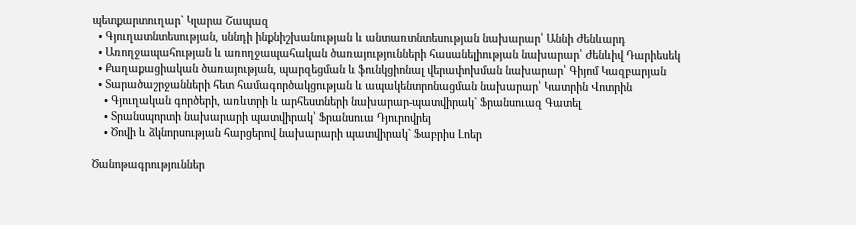պետքարտուղար` Կլարա Շապազ
  • Գյուղատնտեսության, սննդի ինքնիշխանության և անտառտնտեսության նախարար՝ Աննի Ժենևարդ
  • Առողջապահության և առողջապահական ծառայությունների հասանելիության նախարար՝ Ժենևիվ Դարիեսեկ
  • Քաղաքացիական ծառայության, պարզեցման և ֆունկցիոնալ վերափոխման նախարար՝ Գիյոմ Կազբարյան
  • Տարածաշրջանների հետ համագործակցության և ապակենտրոնացման նախարար՝ Կատրին Վոտրին
    • Գյուղական գործերի, առևտրի և արհեստների նախարար-պատվիրակ` Ֆրանսուազ Գատել
    • Տրանսպորտի նախարարի պատվիրակ՝ Ֆրանսուա Դյուրովրեյ
    • Ծովի և ձկնորսության հարցերով նախարարի պատվիրակ` Ֆաբրիս Լոեր

Ծանոթագրություններ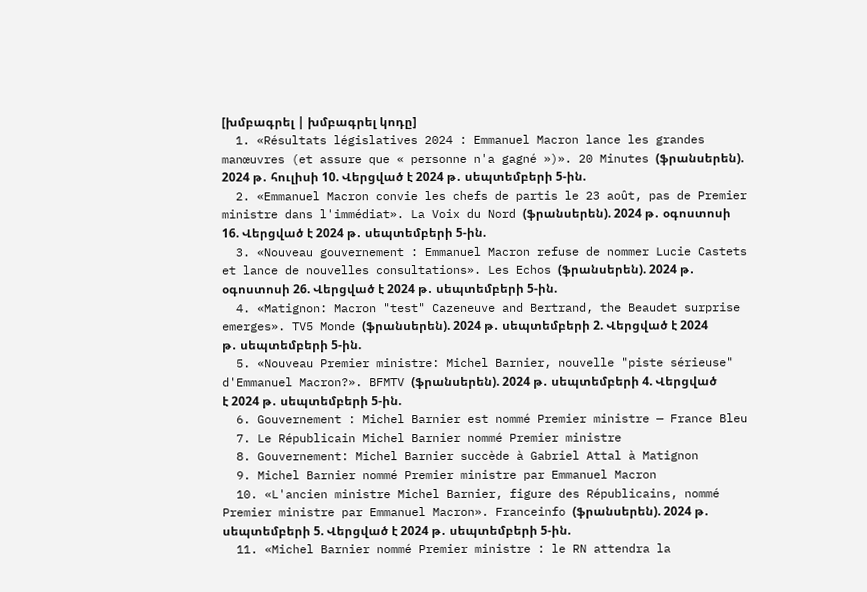[խմբագրել | խմբագրել կոդը]
  1. «Résultats législatives 2024 : Emmanuel Macron lance les grandes manœuvres (et assure que « personne n'a gagné »)». 20 Minutes (ֆրանսերեն). 2024 թ․ հուլիսի 10. Վերցված է 2024 թ․ սեպտեմբերի 5-ին.
  2. «Emmanuel Macron convie les chefs de partis le 23 août, pas de Premier ministre dans l'immédiat». La Voix du Nord (ֆրանսերեն). 2024 թ․ օգոստոսի 16. Վերցված է 2024 թ․ սեպտեմբերի 5-ին.
  3. «Nouveau gouvernement : Emmanuel Macron refuse de nommer Lucie Castets et lance de nouvelles consultations». Les Echos (ֆրանսերեն). 2024 թ․ օգոստոսի 26. Վերցված է 2024 թ․ սեպտեմբերի 5-ին.
  4. «Matignon: Macron "test" Cazeneuve and Bertrand, the Beaudet surprise emerges». TV5 Monde (ֆրանսերեն). 2024 թ․ սեպտեմբերի 2. Վերցված է 2024 թ․ սեպտեմբերի 5-ին.
  5. «Nouveau Premier ministre: Michel Barnier, nouvelle "piste sérieuse" d'Emmanuel Macron?». BFMTV (ֆրանսերեն). 2024 թ․ սեպտեմբերի 4. Վերցված է 2024 թ․ սեպտեմբերի 5-ին.
  6. Gouvernement : Michel Barnier est nommé Premier ministre — France Bleu
  7. Le Républicain Michel Barnier nommé Premier ministre
  8. Gouvernement: Michel Barnier succède à Gabriel Attal à Matignon
  9. Michel Barnier nommé Premier ministre par Emmanuel Macron
  10. «L'ancien ministre Michel Barnier, figure des Républicains, nommé Premier ministre par Emmanuel Macron». Franceinfo (ֆրանսերեն). 2024 թ․ սեպտեմբերի 5. Վերցված է 2024 թ․ սեպտեմբերի 5-ին.
  11. «Michel Barnier nommé Premier ministre : le RN attendra la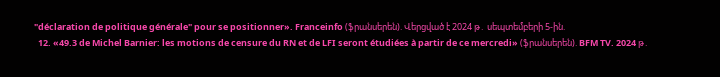"déclaration de politique générale" pour se positionner». Franceinfo (ֆրանսերեն). Վերցված է 2024 թ․ սեպտեմբերի 5-ին.
  12. «49.3 de Michel Barnier: les motions de censure du RN et de LFI seront étudiées à partir de ce mercredi» (ֆրանսերեն). BFM TV. 2024 թ․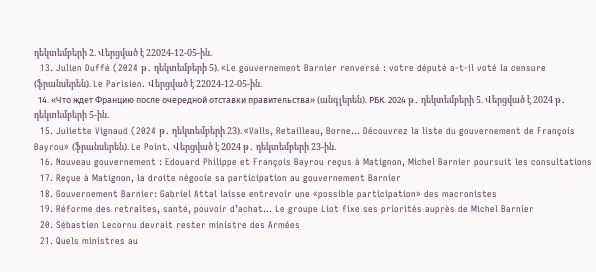դեկտեմբերի 2. Վերցված է 22024-12-05-ին.
  13. Julien Duffé (2024 թ․ դեկտեմբերի 5). «Le gouvernement Barnier renversé : votre député a-t-il voté la censure  (ֆրանսերեն). Le Parisien. Վերցված է 22024-12-05-ին.
  14. «Что ждет Францию после очередной отставки правительства» (անգլերեն). РБК. 2024 թ․ դեկտեմբերի 5. Վերցված է 2024 թ․ դեկտեմբերի 5-ին.
  15. Juliette Vignaud (2024 թ․ դեկտեմբերի 23). «Valls, Retailleau, Borne… Découvrez la liste du gouvernement de François Bayrou» (ֆրանսերեն). Le Point. Վերցված է 2024 թ․ դեկտեմբերի 23-ին.
  16. Nouveau gouvernement : Edouard Philippe et François Bayrou reçus à Matignon, Michel Barnier poursuit les consultations
  17. Reçue à Matignon, la droite négocie sa participation au gouvernement Barnier
  18. Gouvernement Barnier: Gabriel Attal laisse entrevoir une «possible participation» des macronistes
  19. Réforme des retraites, santé, pouvoir d’achat… Le groupe Liot fixe ses priorités auprès de Michel Barnier
  20. Sébastien Lecornu devrait rester ministre des Armées
  21. Quels ministres au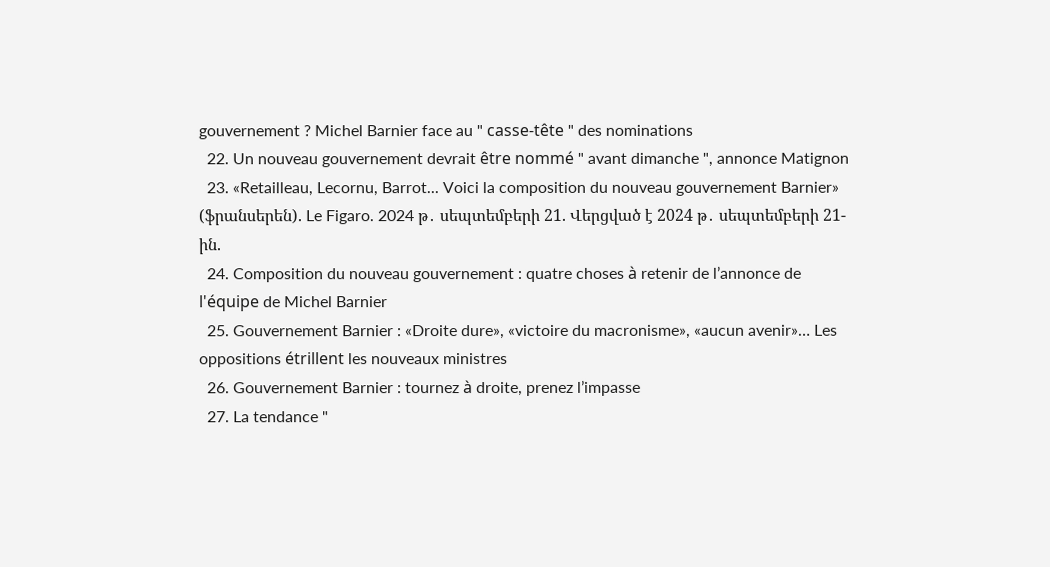gouvernement ? Michel Barnier face au " casse-tête " des nominations
  22. Un nouveau gouvernement devrait être nommé " avant dimanche ", annonce Matignon
  23. «Retailleau, Lecornu, Barrot... Voici la composition du nouveau gouvernement Barnier» (ֆրանսերեն). Le Figaro. 2024 թ․ սեպտեմբերի 21. Վերցված է 2024 թ․ սեպտեմբերի 21-ին.
  24. Composition du nouveau gouvernement : quatre choses à retenir de l’annonce de l'équipe de Michel Barnier
  25. Gouvernement Barnier : «Droite dure», «victoire du macronisme», «aucun avenir»… Les oppositions étrillent les nouveaux ministres
  26. Gouvernement Barnier : tournez à droite, prenez l’impasse
  27. La tendance "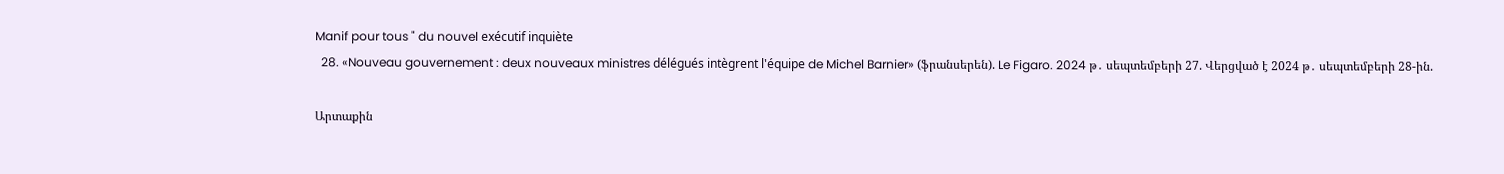Manif pour tous " du nouvel exécutif inquiète
  28. «Nouveau gouvernement : deux nouveaux ministres délégués intègrent l'équipe de Michel Barnier» (ֆրանսերեն). Le Figaro. 2024 թ․ սեպտեմբերի 27. Վերցված է 2024 թ․ սեպտեմբերի 28-ին.

Արտաքին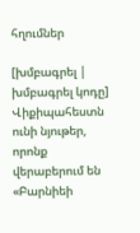հղումներ

[խմբագրել | խմբագրել կոդը]
Վիքիպահեստն ունի նյութեր, որոնք վերաբերում են «Բարնիեի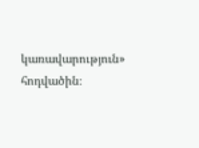կառավարություն» հոդվածին։